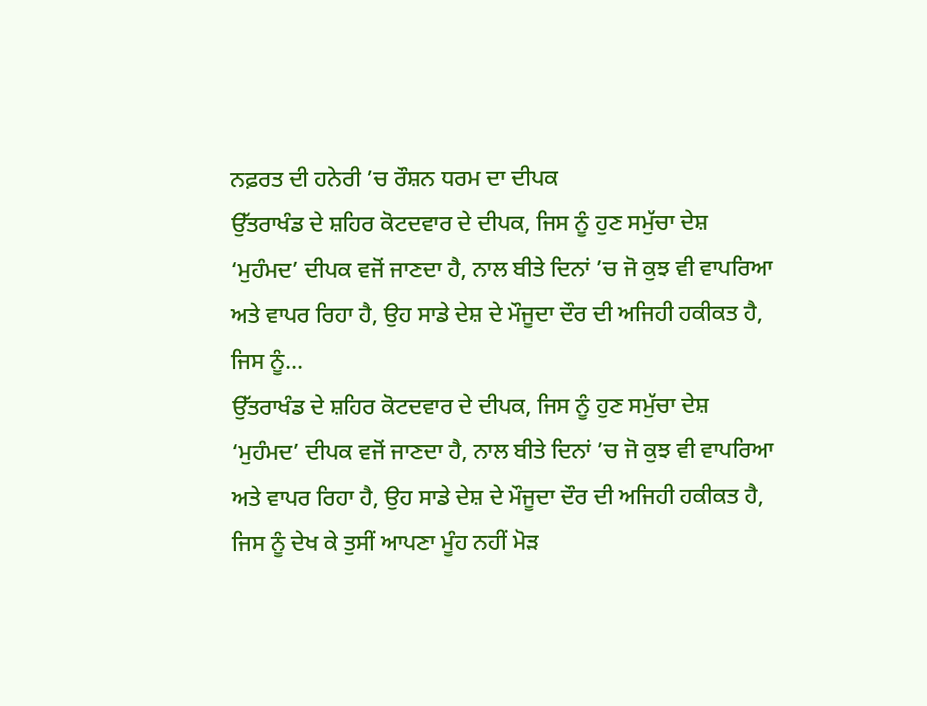ਨਫ਼ਰਤ ਦੀ ਹਨੇਰੀ ’ਚ ਰੌਸ਼ਨ ਧਰਮ ਦਾ ਦੀਪਕ
ਉੱਤਰਾਖੰਡ ਦੇ ਸ਼ਹਿਰ ਕੋਟਦਵਾਰ ਦੇ ਦੀਪਕ, ਜਿਸ ਨੂੰ ਹੁਣ ਸਮੁੱਚਾ ਦੇਸ਼ ‘ਮੁਹੰਮਦ’ ਦੀਪਕ ਵਜੋਂ ਜਾਣਦਾ ਹੈ, ਨਾਲ ਬੀਤੇ ਦਿਨਾਂ ’ਚ ਜੋ ਕੁਝ ਵੀ ਵਾਪਰਿਆ ਅਤੇ ਵਾਪਰ ਰਿਹਾ ਹੈ, ਉਹ ਸਾਡੇ ਦੇਸ਼ ਦੇ ਮੌਜੂਦਾ ਦੌਰ ਦੀ ਅਜਿਹੀ ਹਕੀਕਤ ਹੈ, ਜਿਸ ਨੂੰ...
ਉੱਤਰਾਖੰਡ ਦੇ ਸ਼ਹਿਰ ਕੋਟਦਵਾਰ ਦੇ ਦੀਪਕ, ਜਿਸ ਨੂੰ ਹੁਣ ਸਮੁੱਚਾ ਦੇਸ਼ ‘ਮੁਹੰਮਦ’ ਦੀਪਕ ਵਜੋਂ ਜਾਣਦਾ ਹੈ, ਨਾਲ ਬੀਤੇ ਦਿਨਾਂ ’ਚ ਜੋ ਕੁਝ ਵੀ ਵਾਪਰਿਆ ਅਤੇ ਵਾਪਰ ਰਿਹਾ ਹੈ, ਉਹ ਸਾਡੇ ਦੇਸ਼ ਦੇ ਮੌਜੂਦਾ ਦੌਰ ਦੀ ਅਜਿਹੀ ਹਕੀਕਤ ਹੈ, ਜਿਸ ਨੂੰ ਦੇਖ ਕੇ ਤੁਸੀਂ ਆਪਣਾ ਮੂੰਹ ਨਹੀਂ ਮੋੜ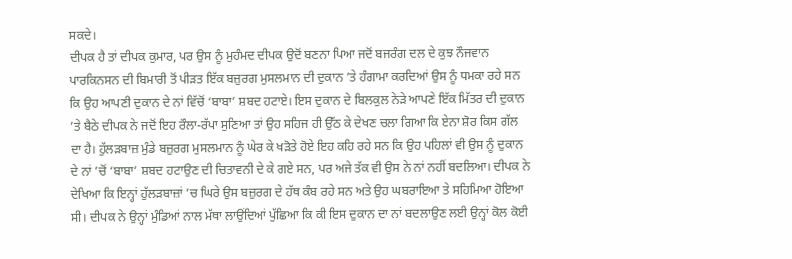ਸਕਦੇ।
ਦੀਪਕ ਹੈ ਤਾਂ ਦੀਪਕ ਕੁਮਾਰ, ਪਰ ਉਸ ਨੂੰ ਮੁਹੰਮਦ ਦੀਪਕ ਉਦੋਂ ਬਣਨਾ ਪਿਆ ਜਦੋਂ ਬਜਰੰਗ ਦਲ ਦੇ ਕੁਝ ਨੌਜਵਾਨ ਪਾਰਕਿਨਸਨ ਦੀ ਬਿਮਾਰੀ ਤੋਂ ਪੀੜਤ ਇੱਕ ਬਜ਼ੁਰਗ ਮੁਸਲਮਾਨ ਦੀ ਦੁਕਾਨ ’ਤੇ ਹੰਗਾਮਾ ਕਰਦਿਆਂ ਉਸ ਨੂੰ ਧਮਕਾ ਰਹੇ ਸਨ ਕਿ ਉਹ ਆਪਣੀ ਦੁਕਾਨ ਦੇ ਨਾਂ ਵਿੱਚੋਂ ‘ਬਾਬਾ’ ਸ਼ਬਦ ਹਟਾਏ। ਇਸ ਦੁਕਾਨ ਦੇ ਬਿਲਕੁਲ ਨੇੜੇ ਆਪਣੇ ਇੱਕ ਮਿੱਤਰ ਦੀ ਦੁਕਾਨ ’ਤੇ ਬੈਠੇ ਦੀਪਕ ਨੇ ਜਦੋਂ ਇਹ ਰੌਲਾ-ਰੱਪਾ ਸੁਣਿਆ ਤਾਂ ਉਹ ਸਹਿਜ ਹੀ ਉੱਠ ਕੇ ਦੇਖਣ ਚਲਾ ਗਿਆ ਕਿ ਏਨਾ ਸ਼ੋਰ ਕਿਸ ਗੱਲ ਦਾ ਹੈ। ਹੁੱਲੜਬਾਜ਼ ਮੁੰਡੇ ਬਜ਼ੁਰਗ ਮੁਸਲਮਾਨ ਨੂੰ ਘੇਰ ਕੇ ਖੜੋਤੇ ਹੋਏ ਇਹ ਕਹਿ ਰਹੇ ਸਨ ਕਿ ਉਹ ਪਹਿਲਾਂ ਵੀ ਉਸ ਨੂੰ ਦੁਕਾਨ ਦੇ ਨਾਂ ’ਚੋਂ ‘ਬਾਬਾ’ ਸ਼ਬਦ ਹਟਾਉਣ ਦੀ ਚਿਤਾਵਨੀ ਦੇ ਕੇ ਗਏ ਸਨ, ਪਰ ਅਜੇ ਤੱਕ ਵੀ ਉਸ ਨੇ ਨਾਂ ਨਹੀਂ ਬਦਲਿਆ। ਦੀਪਕ ਨੇ ਦੇਖਿਆ ਕਿ ਇਨ੍ਹਾਂ ਹੁੱਲੜਬਾਜ਼ਾਂ ’ਚ ਘਿਰੇ ਉਸ ਬਜ਼ੁਰਗ ਦੇ ਹੱਥ ਕੰਬ ਰਹੇ ਸਨ ਅਤੇ ਉਹ ਘਬਰਾਇਆ ਤੇ ਸਹਿਮਿਆ ਹੋਇਆ ਸੀ। ਦੀਪਕ ਨੇ ਉਨ੍ਹਾਂ ਮੁੰਡਿਆਂ ਨਾਲ ਮੱਥਾ ਲਾਉਂਦਿਆਂ ਪੁੱਛਿਆ ਕਿ ਕੀ ਇਸ ਦੁਕਾਨ ਦਾ ਨਾਂ ਬਦਲਾਉਣ ਲਈ ਉਨ੍ਹਾਂ ਕੋਲ ਕੋਈ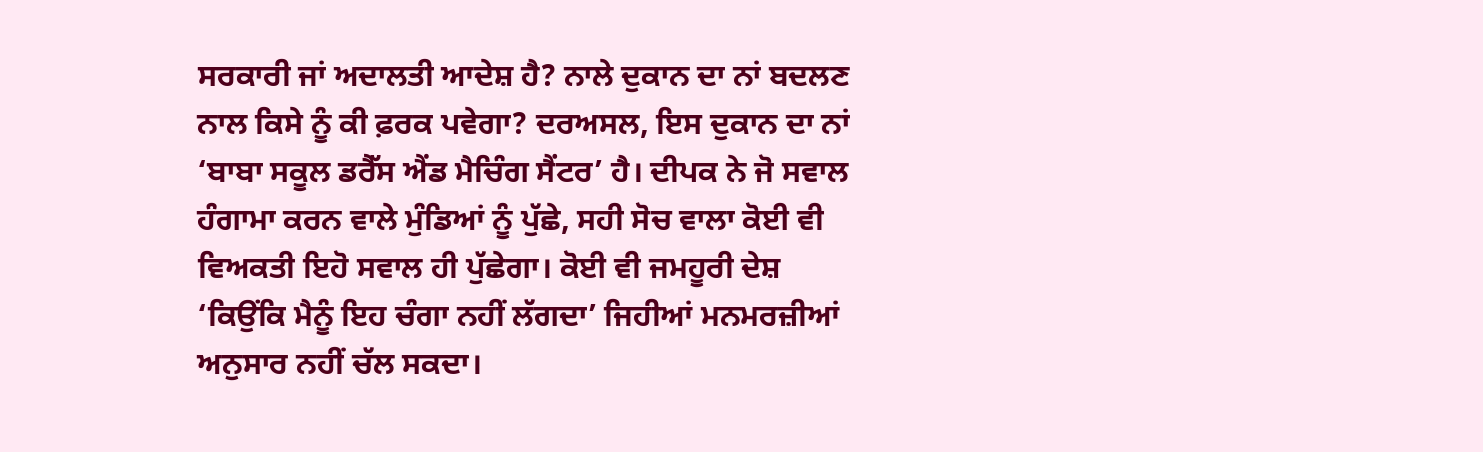ਸਰਕਾਰੀ ਜਾਂ ਅਦਾਲਤੀ ਆਦੇਸ਼ ਹੈ? ਨਾਲੇ ਦੁਕਾਨ ਦਾ ਨਾਂ ਬਦਲਣ ਨਾਲ ਕਿਸੇ ਨੂੰ ਕੀ ਫ਼ਰਕ ਪਵੇਗਾ? ਦਰਅਸਲ, ਇਸ ਦੁਕਾਨ ਦਾ ਨਾਂ ‘ਬਾਬਾ ਸਕੂਲ ਡਰੈੱਸ ਐਂਡ ਮੈਚਿੰਗ ਸੈਂਟਰ’ ਹੈ। ਦੀਪਕ ਨੇ ਜੋ ਸਵਾਲ ਹੰਗਾਮਾ ਕਰਨ ਵਾਲੇ ਮੁੰਡਿਆਂ ਨੂੰ ਪੁੱਛੇ, ਸਹੀ ਸੋਚ ਵਾਲਾ ਕੋਈ ਵੀ ਵਿਅਕਤੀ ਇਹੋ ਸਵਾਲ ਹੀ ਪੁੱਛੇਗਾ। ਕੋਈ ਵੀ ਜਮਹੂਰੀ ਦੇਸ਼ ‘ਕਿਉਂਕਿ ਮੈਨੂੰ ਇਹ ਚੰਗਾ ਨਹੀਂ ਲੱਗਦਾ’ ਜਿਹੀਆਂ ਮਨਮਰਜ਼ੀਆਂ ਅਨੁਸਾਰ ਨਹੀਂ ਚੱਲ ਸਕਦਾ।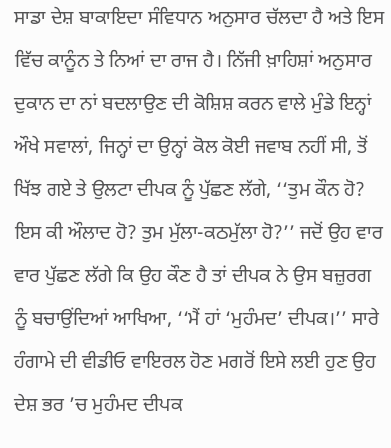ਸਾਡਾ ਦੇਸ਼ ਬਾਕਾਇਦਾ ਸੰਵਿਧਾਨ ਅਨੁਸਾਰ ਚੱਲਦਾ ਹੈ ਅਤੇ ਇਸ ਵਿੱਚ ਕਾਨੂੰਨ ਤੇ ਨਿਆਂ ਦਾ ਰਾਜ ਹੈ। ਨਿੱਜੀ ਖ਼ਾਹਿਸ਼ਾਂ ਅਨੁਸਾਰ ਦੁਕਾਨ ਦਾ ਨਾਂ ਬਦਲਾਉਣ ਦੀ ਕੋਸ਼ਿਸ਼ ਕਰਨ ਵਾਲੇ ਮੁੰਡੇ ਇਨ੍ਹਾਂ ਔਖੇ ਸਵਾਲਾਂ, ਜਿਨ੍ਹਾਂ ਦਾ ਉਨ੍ਹਾਂ ਕੋਲ ਕੋਈ ਜਵਾਬ ਨਹੀਂ ਸੀ, ਤੋਂ ਖਿੱਝ ਗਏ ਤੇ ਉਲਟਾ ਦੀਪਕ ਨੂੰ ਪੁੱਛਣ ਲੱਗੇ, ‘‘ਤੁਮ ਕੌਨ ਹੋ? ਇਸ ਕੀ ਔਲਾਦ ਹੋ? ਤੁਮ ਮੁੱਲਾ-ਕਠਮੁੱਲਾ ਹੋ?’’ ਜਦੋਂ ਉਹ ਵਾਰ ਵਾਰ ਪੁੱਛਣ ਲੱਗੇ ਕਿ ਉਹ ਕੌਣ ਹੈ ਤਾਂ ਦੀਪਕ ਨੇ ਉਸ ਬਜ਼ੁਰਗ ਨੂੰ ਬਚਾਉਂਦਿਆਂ ਆਖਿਆ, ‘‘ਮੈਂ ਹਾਂ ‘ਮੁਹੰਮਦ’ ਦੀਪਕ।’’ ਸਾਰੇ ਹੰਗਾਮੇ ਦੀ ਵੀਡੀਓ ਵਾਇਰਲ ਹੋਣ ਮਗਰੋਂ ਇਸੇ ਲਈ ਹੁਣ ਉਹ ਦੇਸ਼ ਭਰ ’ਚ ਮੁਹੰਮਦ ਦੀਪਕ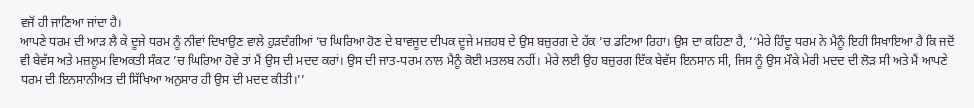ਵਜੋਂ ਹੀ ਜਾਣਿਆ ਜਾਂਦਾ ਹੈ।
ਆਪਣੇ ਧਰਮ ਦੀ ਆੜ ਲੈ ਕੇ ਦੂਜੇ ਧਰਮ ਨੂੰ ਨੀਵਾਂ ਦਿਖਾਉਣ ਵਾਲੇ ਹੁੜਦੰਗੀਆਂ ’ਚ ਘਿਰਿਆ ਹੋਣ ਦੇ ਬਾਵਜੂਦ ਦੀਪਕ ਦੂਜੇ ਮਜ਼ਹਬ ਦੇ ਉਸ ਬਜ਼ੁਰਗ ਦੇ ਹੱਕ ’ਚ ਡਟਿਆ ਰਿਹਾ। ਉਸ ਦਾ ਕਹਿਣਾ ਹੈ, ‘‘ਮੇਰੇ ਹਿੰਦੂ ਧਰਮ ਨੇ ਮੈਨੂੰ ਇਹੀ ਸਿਖਾਇਆ ਹੈ ਕਿ ਜਦੋਂ ਵੀ ਬੇਵੱਸ ਅਤੇ ਮਜ਼ਲੂਮ ਵਿਅਕਤੀ ਸੰਕਟ ’ਚ ਘਿਰਿਆ ਹੋਵੇ ਤਾਂ ਮੈਂ ਉਸ ਦੀ ਮਦਦ ਕਰਾਂ। ਉਸ ਦੀ ਜਾਤ-ਧਰਮ ਨਾਲ ਮੈਨੂੰ ਕੋਈ ਮਤਲਬ ਨਹੀਂ। ਮੇਰੇ ਲਈ ਉਹ ਬਜ਼ੁਰਗ ਇੱਕ ਬੇਵੱਸ ਇਨਸਾਨ ਸੀ, ਜਿਸ ਨੂੰ ਉਸ ਮੌਕੇ ਮੇਰੀ ਮਦਦ ਦੀ ਲੋੜ ਸੀ ਅਤੇ ਮੈਂ ਆਪਣੇ ਧਰਮ ਦੀ ਇਨਸਾਨੀਅਤ ਦੀ ਸਿੱਖਿਆ ਅਨੁਸਾਰ ਹੀ ਉਸ ਦੀ ਮਦਦ ਕੀਤੀ।’’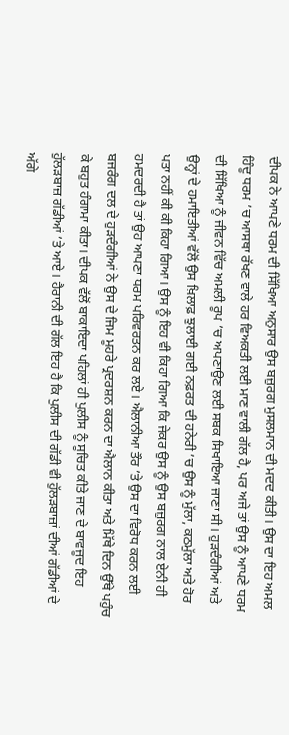ਦੀਪਕ ਨੇ ਆਪਣੇ ਧਰਮ ਦੀ ਸਿੱਖਿਆ ਅਨੁਸਾਰ ਉਸ ਬਜ਼ੁਰਗ ਮੁਸਲਮਾਨ ਦੀ ਮਦਦ ਕੀਤੀ। ਉਸ ਦਾ ਇਹ ਅਮਲ ਹਿੰਦੂ ਧਰਮ ’ਚ ਆਸਥਾ ਰੱਖਣ ਵਾਲੇ ਹਰ ਵਿਅਕਤੀ ਲਈ ਮਾਣ ਵਾਲੀ ਗੱਲ ਹੈ, ਪਰ ਅਜੇ ਤਾਂ ਉਸ ਨੂੰ ਆਪਣੇ ਧਰਮ ਦੀ ਸਿੱਖਿਆ ਨੂੰ ਜੀਵਨ ਵਿੱਚ ਅਮਲੀ ਰੂਪ ’ਚ ਅਪਣਾਉਣ ਲਈ ਸਬਕ ਸਿਖਾਇਆ ਜਾਣਾ ਸੀ। ਹੁੜਦੰਗੀਆਂ ਅਤੇ ਉਨ੍ਹਾਂ ਦੇ ਹਮਾਇਤੀਆਂ ਵੱਲੋਂ ਉਸ ਖ਼ਿਲਾਫ਼ ਝੁਲਾਈ ਗਈ ਨਫ਼ਰਤ ਦੀ ਹਨੇਰੀ ’ਚ ਉਸ ਨੂੰ ਮੁੱਲਾ, ਕਠਮੁੱਲਾ ਅਤੇ ਹੋਰ ਪਤਾ ਨਹੀਂ ਕੀ ਕੀ ਕਿਹਾ ਗਿਆ। ਉਸ ਨੂੰ ਇਹ ਵੀ ਕਿਹਾ ਗਿਆ ਕਿ ਜੇਕਰ ਉਸ ਨੂੰ ਉਸ ਬਜ਼ੁਰਗ ਨਾਲ ਏਨੀ ਹੀ ਹਮਦਰਦੀ ਹੈ ਤਾਂ ਉਹ ਆਪਣਾ ਧਰਮ ਪਰਿਵਰਤਨ ਕਰ ਲਏ। ਐਲਾਨੀਆ ਤੌਰ ’ਤੇ ਉਸ ਦਾ ਵਿਰੋਧ ਕਰਨ ਲਈ ਬਜਰੰਗ ਦਲ ਦੇ ਹੁੜਦੰਗੀਆਂ ਨੇ ਉਸ ਦੇ ਜਿਮ ਮੂਹਰੇ ਪ੍ਰਦਰਸ਼ਨ ਕਰਨ ਦਾ ਐਲਾਨ ਕੀਤਾ ਅਤੇ ਮਿੱਥੇ ਦਿਨ ਉੱਥੇ ਪਹੁੰਚ ਕੇ ਬਹੁਤ ਹੰਗਾਮਾ ਕੀਤਾ। ਦੀਪਕ ਵੱਲੋਂ ਬਾਕਾਇਦਾ ਪਹਿਲਾਂ ਹੀ ਪੁਲੀਸ ਨੂੰ ਸੂਚਿਤ ਕੀਤੇ ਜਾਣ ਦੇ ਬਾਵਜੂਦ ਇਹ ਹੁੱਲੜਬਾਜ਼ ਗੱਡੀਆਂ ’ਤੇ ਆਏ। ਹੈਰਾਨੀ ਦੀ ਗੱਲ ਇਹ ਹੈ ਕਿ ਪੁਲੀਸ ਦੀ ਗੱਡੀ ਵੀ ਹੁੱਲੜਬਾਜ਼ਾਂ ਦੀਆਂ ਗੱਡੀਆਂ ਦੇ ਅੱਗੇ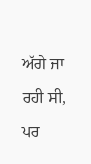ਅੱਗੇ ਜਾ ਰਹੀ ਸੀ, ਪਰ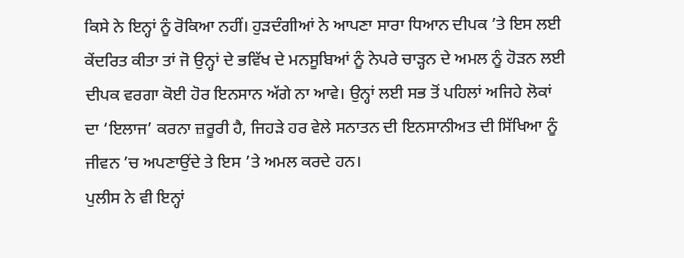ਕਿਸੇ ਨੇ ਇਨ੍ਹਾਂ ਨੂੰ ਰੋਕਿਆ ਨਹੀਂ। ਹੁੜਦੰਗੀਆਂ ਨੇ ਆਪਣਾ ਸਾਰਾ ਧਿਆਨ ਦੀਪਕ ’ਤੇ ਇਸ ਲਈ ਕੇਂਦਰਿਤ ਕੀਤਾ ਤਾਂ ਜੋ ਉਨ੍ਹਾਂ ਦੇ ਭਵਿੱਖ ਦੇ ਮਨਸੂਬਿਆਂ ਨੂੰ ਨੇਪਰੇ ਚਾੜ੍ਹਨ ਦੇ ਅਮਲ ਨੂੰ ਹੋੜਨ ਲਈ ਦੀਪਕ ਵਰਗਾ ਕੋਈ ਹੋਰ ਇਨਸਾਨ ਅੱਗੇ ਨਾ ਆਵੇ। ਉਨ੍ਹਾਂ ਲਈ ਸਭ ਤੋਂ ਪਹਿਲਾਂ ਅਜਿਹੇ ਲੋਕਾਂ ਦਾ ‘ਇਲਾਜ’ ਕਰਨਾ ਜ਼ਰੂਰੀ ਹੈ, ਜਿਹੜੇ ਹਰ ਵੇਲੇ ਸਨਾਤਨ ਦੀ ਇਨਸਾਨੀਅਤ ਦੀ ਸਿੱਖਿਆ ਨੂੰ ਜੀਵਨ ’ਚ ਅਪਣਾਉਂਦੇ ਤੇ ਇਸ ’ਤੇ ਅਮਲ ਕਰਦੇ ਹਨ।
ਪੁਲੀਸ ਨੇ ਵੀ ਇਨ੍ਹਾਂ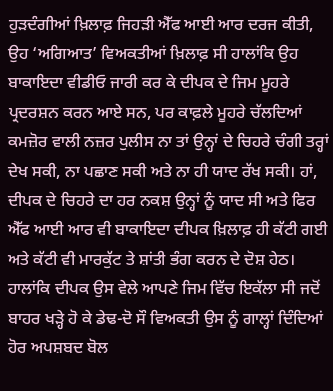ਹੁੜਦੰਗੀਆਂ ਖ਼ਿਲਾਫ਼ ਜਿਹੜੀ ਐੱਫ ਆਈ ਆਰ ਦਰਜ ਕੀਤੀ, ਉਹ ‘ਅਗਿਆਤ’ ਵਿਅਕਤੀਆਂ ਖ਼ਿਲਾਫ਼ ਸੀ ਹਾਲਾਂਕਿ ਉਹ ਬਾਕਾਇਦਾ ਵੀਡੀਓ ਜਾਰੀ ਕਰ ਕੇ ਦੀਪਕ ਦੇ ਜਿਮ ਮੂਹਰੇ ਪ੍ਰਦਰਸ਼ਨ ਕਰਨ ਆਏ ਸਨ, ਪਰ ਕਾਫ਼ਲੇ ਮੂਹਰੇ ਚੱਲਦਿਆਂ ਕਮਜ਼ੋਰ ਵਾਲੀ ਨਜ਼ਰ ਪੁਲੀਸ ਨਾ ਤਾਂ ਉਨ੍ਹਾਂ ਦੇ ਚਿਹਰੇ ਚੰਗੀ ਤਰ੍ਹਾਂ ਦੇਖ ਸਕੀ, ਨਾ ਪਛਾਣ ਸਕੀ ਅਤੇ ਨਾ ਹੀ ਯਾਦ ਰੱਖ ਸਕੀ। ਹਾਂ, ਦੀਪਕ ਦੇ ਚਿਹਰੇ ਦਾ ਹਰ ਨਕਸ਼ ਉਨ੍ਹਾਂ ਨੂੰ ਯਾਦ ਸੀ ਅਤੇ ਫਿਰ ਐੱਫ ਆਈ ਆਰ ਵੀ ਬਾਕਾਇਦਾ ਦੀਪਕ ਖ਼ਿਲਾਫ਼ ਹੀ ਕੱਟੀ ਗਈ ਅਤੇ ਕੱਟੀ ਵੀ ਮਾਰਕੁੱਟ ਤੇ ਸ਼ਾਂਤੀ ਭੰਗ ਕਰਨ ਦੇ ਦੋਸ਼ ਹੇਠ। ਹਾਲਾਂਕਿ ਦੀਪਕ ਉਸ ਵੇਲੇ ਆਪਣੇ ਜਿਮ ਵਿੱਚ ਇਕੱਲਾ ਸੀ ਜਦੋਂ ਬਾਹਰ ਖੜ੍ਹੇ ਹੋ ਕੇ ਡੇਢ-ਦੋ ਸੌ ਵਿਅਕਤੀ ਉਸ ਨੂੰ ਗਾਲ੍ਹਾਂ ਦਿੰਦਿਆਂ ਹੋਰ ਅਪਸ਼ਬਦ ਬੋਲ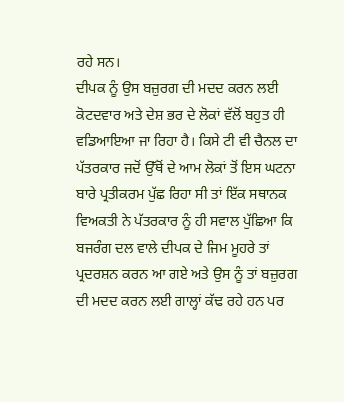ਰਹੇ ਸਨ।
ਦੀਪਕ ਨੂੰ ਉਸ ਬਜ਼ੁਰਗ ਦੀ ਮਦਦ ਕਰਨ ਲਈ ਕੋਟਦਵਾਰ ਅਤੇ ਦੇਸ਼ ਭਰ ਦੇ ਲੋਕਾਂ ਵੱਲੋਂ ਬਹੁਤ ਹੀ ਵਡਿਆਇਆ ਜਾ ਰਿਹਾ ਹੈ। ਕਿਸੇ ਟੀ ਵੀ ਚੈਨਲ ਦਾ ਪੱਤਰਕਾਰ ਜਦੋਂ ਉੱਥੋਂ ਦੇ ਆਮ ਲੋਕਾਂ ਤੋਂ ਇਸ ਘਟਨਾ ਬਾਰੇ ਪ੍ਰਤੀਕਰਮ ਪੁੱਛ ਰਿਹਾ ਸੀ ਤਾਂ ਇੱਕ ਸਥਾਨਕ ਵਿਅਕਤੀ ਨੇ ਪੱਤਰਕਾਰ ਨੂੰ ਹੀ ਸਵਾਲ ਪੁੱਛਿਆ ਕਿ ਬਜਰੰਗ ਦਲ ਵਾਲੇ ਦੀਪਕ ਦੇ ਜਿਮ ਮੂਹਰੇ ਤਾਂ ਪ੍ਰਦਰਸ਼ਨ ਕਰਨ ਆ ਗਏ ਅਤੇ ਉਸ ਨੂੰ ਤਾਂ ਬਜ਼ੁਰਗ ਦੀ ਮਦਦ ਕਰਨ ਲਈ ਗਾਲ੍ਹਾਂ ਕੱਢ ਰਹੇ ਹਨ ਪਰ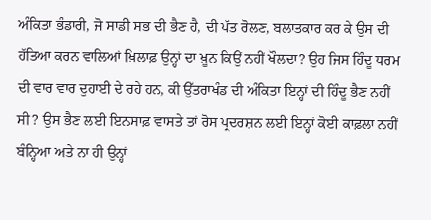ਅੰਕਿਤਾ ਭੰਡਾਰੀ, ਜੋ ਸਾਡੀ ਸਭ ਦੀ ਭੈਣ ਹੈ, ਦੀ ਪੱਤ ਰੋਲਣ, ਬਲਾਤਕਾਰ ਕਰ ਕੇ ਉਸ ਦੀ ਹੱਤਿਆ ਕਰਨ ਵਾਲਿਆਂ ਖ਼ਿਲਾਫ਼ ਉਨ੍ਹਾਂ ਦਾ ਖ਼ੂਨ ਕਿਉਂ ਨਹੀਂ ਖੌਲਦਾ? ਉਹ ਜਿਸ ਹਿੰਦੂ ਧਰਮ ਦੀ ਵਾਰ ਵਾਰ ਦੁਹਾਈ ਦੇ ਰਹੇ ਹਨ, ਕੀ ਉੱਤਰਾਖੰਡ ਦੀ ਅੰਕਿਤਾ ਇਨ੍ਹਾਂ ਦੀ ਹਿੰਦੂ ਭੈਣ ਨਹੀਂ ਸੀ? ਉਸ ਭੈਣ ਲਈ ਇਨਸਾਫ਼ ਵਾਸਤੇ ਤਾਂ ਰੋਸ ਪ੍ਰਦਰਸ਼ਨ ਲਈ ਇਨ੍ਹਾਂ ਕੋਈ ਕਾਫ਼ਲਾ ਨਹੀਂ ਬੰਨ੍ਹਿਆ ਅਤੇ ਨਾ ਹੀ ਉਨ੍ਹਾਂ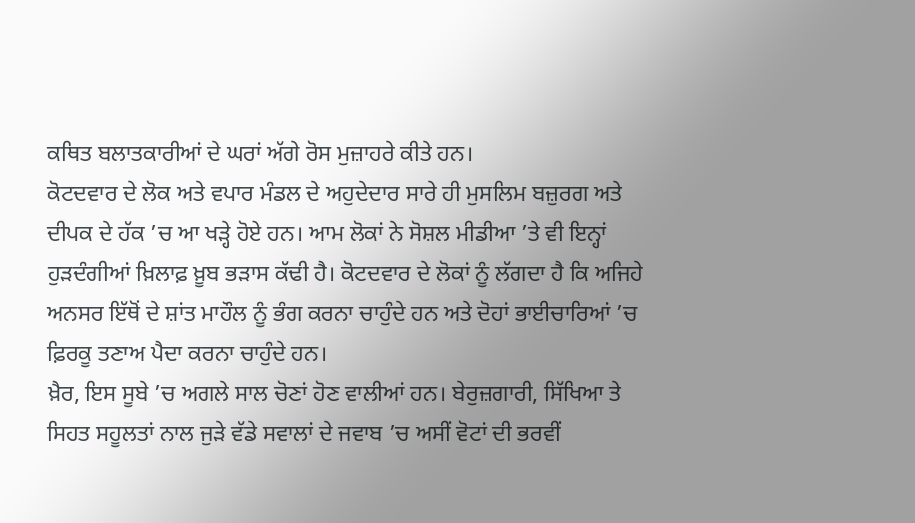ਕਥਿਤ ਬਲਾਤਕਾਰੀਆਂ ਦੇ ਘਰਾਂ ਅੱਗੇ ਰੋਸ ਮੁਜ਼ਾਹਰੇ ਕੀਤੇ ਹਨ।
ਕੋਟਦਵਾਰ ਦੇ ਲੋਕ ਅਤੇ ਵਪਾਰ ਮੰਡਲ ਦੇ ਅਹੁਦੇਦਾਰ ਸਾਰੇ ਹੀ ਮੁਸਲਿਮ ਬਜ਼ੁਰਗ ਅਤੇ ਦੀਪਕ ਦੇ ਹੱਕ ’ਚ ਆ ਖੜ੍ਹੇ ਹੋਏ ਹਨ। ਆਮ ਲੋਕਾਂ ਨੇ ਸੋਸ਼ਲ ਮੀਡੀਆ ’ਤੇ ਵੀ ਇਨ੍ਹਾਂ ਹੁੜਦੰਗੀਆਂ ਖ਼ਿਲਾਫ਼ ਖ਼ੂਬ ਭੜਾਸ ਕੱਢੀ ਹੈ। ਕੋਟਦਵਾਰ ਦੇ ਲੋਕਾਂ ਨੂੰ ਲੱਗਦਾ ਹੈ ਕਿ ਅਜਿਹੇ ਅਨਸਰ ਇੱਥੋਂ ਦੇ ਸ਼ਾਂਤ ਮਾਹੌਲ ਨੂੰ ਭੰਗ ਕਰਨਾ ਚਾਹੁੰਦੇ ਹਨ ਅਤੇ ਦੋਹਾਂ ਭਾਈਚਾਰਿਆਂ ’ਚ ਫ਼ਿਰਕੂ ਤਣਾਅ ਪੈਦਾ ਕਰਨਾ ਚਾਹੁੰਦੇ ਹਨ।
ਖ਼ੈਰ, ਇਸ ਸੂਬੇ ’ਚ ਅਗਲੇ ਸਾਲ ਚੋਣਾਂ ਹੋਣ ਵਾਲੀਆਂ ਹਨ। ਬੇਰੁਜ਼ਗਾਰੀ, ਸਿੱਖਿਆ ਤੇ ਸਿਹਤ ਸਹੂਲਤਾਂ ਨਾਲ ਜੁੜੇ ਵੱਡੇ ਸਵਾਲਾਂ ਦੇ ਜਵਾਬ ’ਚ ਅਸੀਂ ਵੋਟਾਂ ਦੀ ਭਰਵੀਂ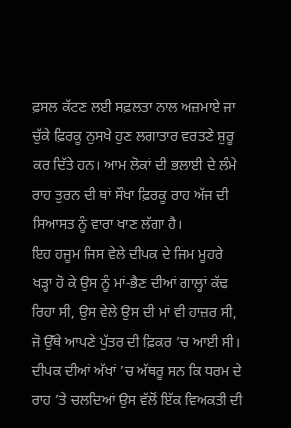ਫ਼ਸਲ ਕੱਟਣ ਲਈ ਸਫ਼ਲਤਾ ਨਾਲ ਅਜ਼ਮਾਏ ਜਾ ਚੁੱਕੇ ਫ਼ਿਰਕੂ ਨੁਸਖੇ ਹੁਣ ਲਗਾਤਾਰ ਵਰਤਣੇ ਸ਼ੁਰੂ ਕਰ ਦਿੱਤੇ ਹਨ। ਆਮ ਲੋਕਾਂ ਦੀ ਭਲਾਈ ਦੇ ਲੰਮੇ ਰਾਹ ਤੁਰਨ ਦੀ ਥਾਂ ਸੌਖਾ ਫ਼ਿਰਕੂ ਰਾਹ ਅੱਜ ਦੀ ਸਿਆਸਤ ਨੂੰ ਵਾਰਾ ਖਾਣ ਲੱਗਾ ਹੈ।
ਇਹ ਹਜੂਮ ਜਿਸ ਵੇਲੇ ਦੀਪਕ ਦੇ ਜਿਮ ਮੂਹਰੇ ਖੜ੍ਹਾ ਹੋ ਕੇ ਉਸ ਨੂੰ ਮਾਂ-ਭੈਣ ਦੀਆਂ ਗਾਲ੍ਹਾਂ ਕੱਢ ਰਿਹਾ ਸੀ, ਉਸ ਵੇਲੇ ਉਸ ਦੀ ਮਾਂ ਵੀ ਹਾਜ਼ਰ ਸੀ, ਜੋ ਉੱਥੇ ਆਪਣੇ ਪੁੱਤਰ ਦੀ ਫ਼ਿਕਰ ’ਚ ਆਈ ਸੀ। ਦੀਪਕ ਦੀਆਂ ਅੱਖਾਂ ’ਚ ਅੱਥਰੂ ਸਨ ਕਿ ਧਰਮ ਦੇ ਰਾਹ ’ਤੇ ਚਲਦਿਆਂ ਉਸ ਵੱਲੋਂ ਇੱਕ ਵਿਅਕਤੀ ਦੀ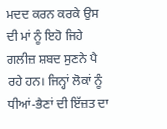ਮਦਦ ਕਰਨ ਕਰਕੇ ਉਸ ਦੀ ਮਾਂ ਨੂੰ ਇਹੋ ਜਿਹੇ ਗਲੀਜ਼ ਸ਼ਬਦ ਸੁਣਨੇ ਪੈ ਰਹੇ ਹਨ। ਜਿਨ੍ਹਾਂ ਲੋਕਾਂ ਨੂੰ ਧੀਆਂ-ਭੈਣਾਂ ਦੀ ਇੱਜ਼ਤ ਦਾ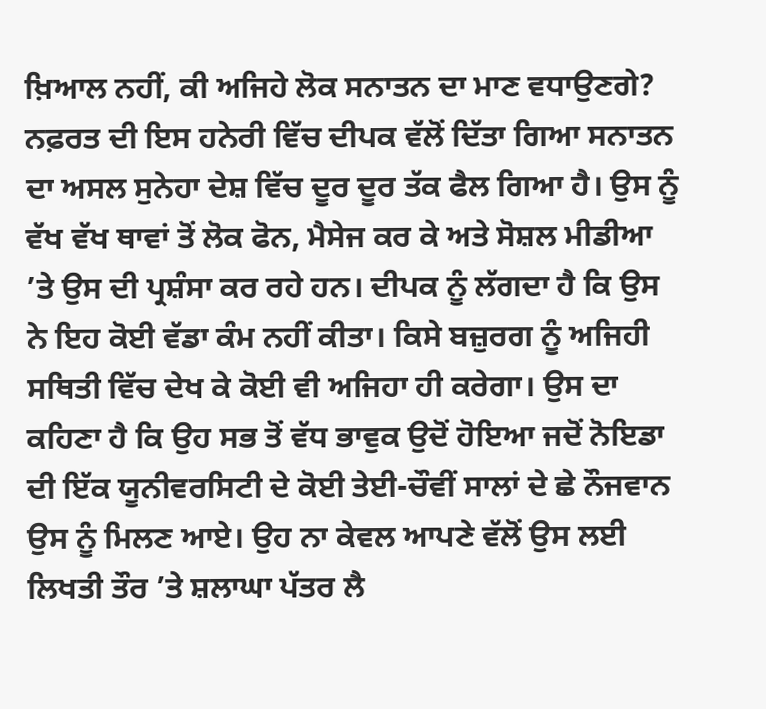ਖ਼ਿਆਲ ਨਹੀਂ, ਕੀ ਅਜਿਹੇ ਲੋਕ ਸਨਾਤਨ ਦਾ ਮਾਣ ਵਧਾਉਣਗੇ?
ਨਫ਼ਰਤ ਦੀ ਇਸ ਹਨੇਰੀ ਵਿੱਚ ਦੀਪਕ ਵੱਲੋਂ ਦਿੱਤਾ ਗਿਆ ਸਨਾਤਨ ਦਾ ਅਸਲ ਸੁਨੇਹਾ ਦੇਸ਼ ਵਿੱਚ ਦੂਰ ਦੂਰ ਤੱਕ ਫੈਲ ਗਿਆ ਹੈ। ਉਸ ਨੂੰ ਵੱਖ ਵੱਖ ਥਾਵਾਂ ਤੋਂ ਲੋਕ ਫੋਨ, ਮੈਸੇਜ ਕਰ ਕੇ ਅਤੇ ਸੋਸ਼ਲ ਮੀਡੀਆ ’ਤੇ ਉਸ ਦੀ ਪ੍ਰਸ਼ੰਸਾ ਕਰ ਰਹੇ ਹਨ। ਦੀਪਕ ਨੂੰ ਲੱਗਦਾ ਹੈ ਕਿ ਉਸ ਨੇ ਇਹ ਕੋਈ ਵੱਡਾ ਕੰਮ ਨਹੀਂ ਕੀਤਾ। ਕਿਸੇ ਬਜ਼ੁਰਗ ਨੂੰ ਅਜਿਹੀ ਸਥਿਤੀ ਵਿੱਚ ਦੇਖ ਕੇ ਕੋਈ ਵੀ ਅਜਿਹਾ ਹੀ ਕਰੇਗਾ। ਉਸ ਦਾ ਕਹਿਣਾ ਹੈ ਕਿ ਉਹ ਸਭ ਤੋਂ ਵੱਧ ਭਾਵੁਕ ਉਦੋਂ ਹੋਇਆ ਜਦੋਂ ਨੋਇਡਾ ਦੀ ਇੱਕ ਯੂਨੀਵਰਸਿਟੀ ਦੇ ਕੋਈ ਤੇਈ-ਚੌਵੀਂ ਸਾਲਾਂ ਦੇ ਛੇ ਨੌਜਵਾਨ ਉਸ ਨੂੰ ਮਿਲਣ ਆਏ। ਉਹ ਨਾ ਕੇਵਲ ਆਪਣੇ ਵੱਲੋਂ ਉਸ ਲਈ ਲਿਖਤੀ ਤੌਰ ’ਤੇ ਸ਼ਲਾਘਾ ਪੱਤਰ ਲੈ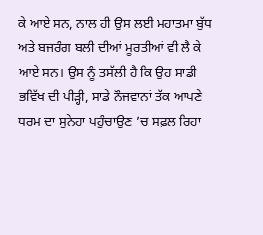ਕੇ ਆਏ ਸਨ, ਨਾਲ ਹੀ ਉਸ ਲਈ ਮਹਾਤਮਾ ਬੁੱਧ ਅਤੇ ਬਜਰੰਗ ਬਲੀ ਦੀਆਂ ਮੂਰਤੀਆਂ ਵੀ ਲੈ ਕੇ ਆਏ ਸਨ। ਉਸ ਨੂੰ ਤਸੱਲੀ ਹੈ ਕਿ ਉਹ ਸਾਡੀ ਭਵਿੱਖ ਦੀ ਪੀੜ੍ਹੀ, ਸਾਡੇ ਨੌਜਵਾਨਾਂ ਤੱਕ ਆਪਣੇ ਧਰਮ ਦਾ ਸੁਨੇਹਾ ਪਹੁੰਚਾਉਣ ’ਚ ਸਫ਼ਲ ਰਿਹਾ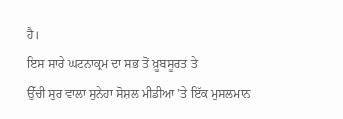ਹੈ।
ਇਸ ਸਾਰੇ ਘਟਨਾਕ੍ਰਮ ਦਾ ਸਭ ਤੋਂ ਖ਼ੂਬਸੂਰਤ ਤੇ
ਉੱਚੀ ਸੁਰ ਵਾਲਾ ਸੁਨੇਹਾ ਸੋਸ਼ਲ ਮੀਡੀਆ ’ਤੇ ਇੱਕ ਮੁਸਲਮਾਨ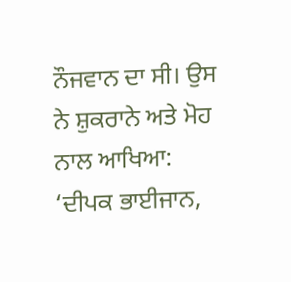ਨੌਜਵਾਨ ਦਾ ਸੀ। ਉਸ ਨੇ ਸ਼ੁਕਰਾਨੇ ਅਤੇ ਮੋਹ ਨਾਲ ਆਖਿਆ:
‘ਦੀਪਕ ਭਾਈਜਾਨ,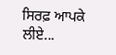ਸਿਰਫ਼ ਆਪਕੇ ਲੀਏ...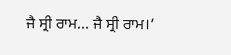ਜੈ ਸ੍ਰੀ ਰਾਮ... ਜੈ ਸ੍ਰੀ ਰਾਮ।’